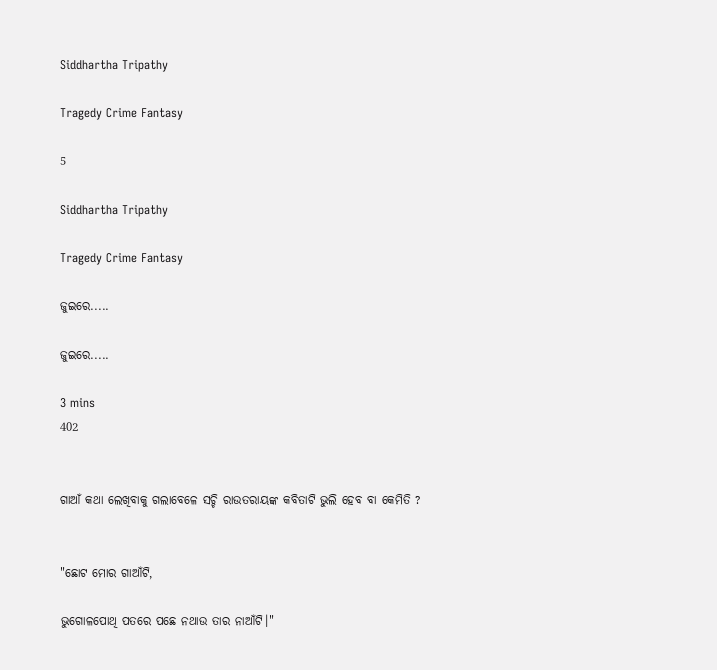Siddhartha Tripathy

Tragedy Crime Fantasy

5

Siddhartha Tripathy

Tragedy Crime Fantasy

ଜୁଇରେ.....

ଜୁଇରେ.....

3 mins
402


ଗାଆଁ କଥା ଲେଖିବାକୁ ଗଲାବେଳେ ସଚ୍ଚି ରାଉତରାୟଙ୍କ କବିତାଟି ଭୁଲି ହେବ ବା କେମିତି ?


"ଛୋଟ ମୋର ଗାଆଁଟି,

ଭୁଗୋଳପୋଥି ପତରେ ପଛେ ନଥାଉ ତାର ନାଆଁଟି।"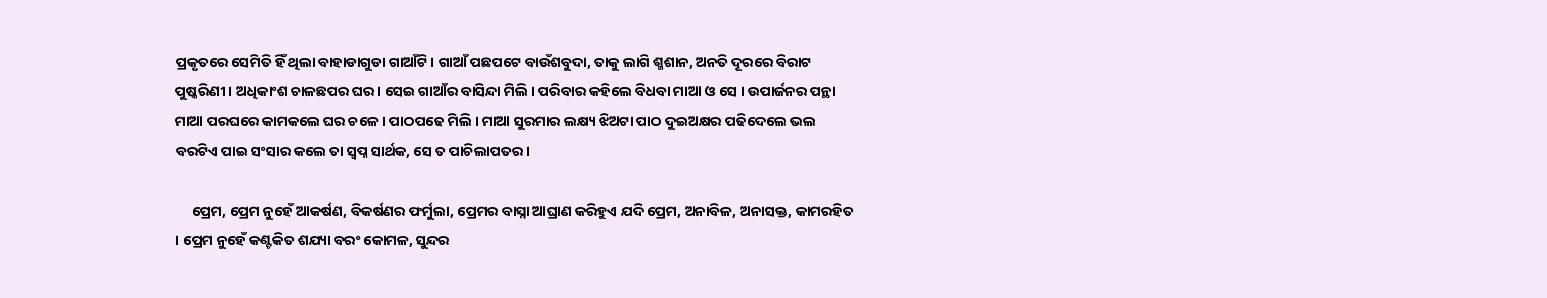ପ୍ରକୃତରେ ସେମିତି ହିଁ ଥିଲା ବାହାଡାଗୁଡା ଗାଆଁଟି। ଗାଆଁ ପଛପଟେ ବାଉଁଶବୁଦା, ତାକୁ ଲାଗି ଶ୍ମଶାନ, ଅନତି ଦୂରରେ ବିରାଟ ପୁଷ୍କରିଣୀ। ଅଧିକାଂଶ ଚାଳଛପର ଘର। ସେଇ ଗାଆଁର ବାସିନ୍ଦା ମିଲି । ପରିବାର କହିଲେ ବିଧବା ମାଆ ଓ ସେ । ଉପାର୍ଜନର ପନ୍ଥା ମାଆ ପରଘରେ କାମକଲେ ଘର ଚଳେ । ପାଠପଢେ ମିଲି । ମାଆ ସୁରମାର ଲକ୍ଷ୍ୟ ଝିଅଟା ପାଠ ଦୁଇଅକ୍ଷର ପଢିଦେଲେ ଭଲ ବରଟିଏ ପାଇ ସଂସାର କଲେ ତା ସ୍ୱପ୍ନ ସାର୍ଥକ, ସେ ତ ପାଚିଲାପତର ।

     ପ୍ରେମ, ପ୍ରେମ ନୁହେଁ ଆକର୍ଷଣ, ବିକର୍ଷଣର ଫର୍ମୁଲା, ପ୍ରେମର ବାସ୍ନା ଆଘ୍ରାଣ କରିହୁଏ ଯଦି ପ୍ରେମ, ଅନାବିଳ, ଅନାସକ୍ତ, କାମରହିତ । ପ୍ରେମ ନୁହେଁ କଣ୍ଟକିତ ଶଯ୍ୟା ବରଂ କୋମଳ, ସୁନ୍ଦର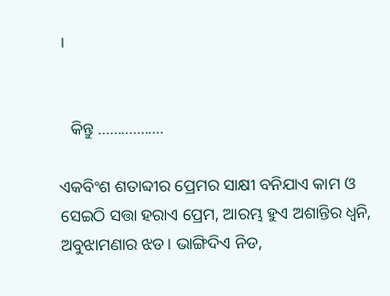।


   କିନ୍ତୁ .................

ଏକବିଂଶ ଶତାବ୍ଦୀର ପ୍ରେମର ସାକ୍ଷୀ ବନିଯାଏ କାମ ଓ ସେଇଠି ସତ୍ତା ହରାଏ ପ୍ରେମ, ଆରମ୍ଭ ହୁଏ ଅଶାନ୍ତିର ଧ୍ୱନି, ଅବୁଝାମଣାର ଝଡ। ଭାଙ୍ଗିଦିଏ ନିଡ,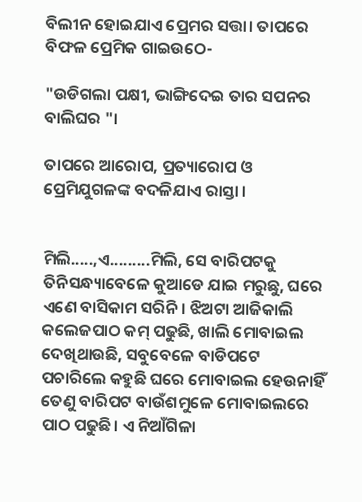ବିଲୀନ ହୋଇଯାଏ ପ୍ରେମର ସତ୍ତା। ତାପରେ ବିଫଳ ପ୍ରେମିକ ଗାଇଉଠେ-

"ଉଡିଗଲା ପକ୍ଷୀ, ଭାଙ୍ଗିଦେଇ ତାର ସପନର ବାଲିଘର "।

ତାପରେ ଆରୋପ, ପ୍ରତ୍ୟାରୋପ ଓ ପ୍ରେମିଯୁଗଳଙ୍କ ବଦଳିଯାଏ ରାସ୍ତା ।


ମିଲି.....,ଏ.........ମିଲି, ସେ ବାରିପଟକୁ ତିନିସନ୍ଧ୍ୟାବେଳେ କୁଆଡେ ଯାଇ ମରୁଛୁ, ଘରେ ଏଣେ ବାସିକାମ ସରିନି। ଝିଅଟା ଆଜିକାଲି କଲେଜପାଠ କମ୍ ପଢୁଛି, ଖାଲି ମୋବାଇଲ ଦେଖିଥାଉଛି, ସବୁବେଳେ ବାଡିପଟେ ପଚାରିଲେ କହୁଛି ଘରେ ମୋବାଇଲ ହେଉନାହିଁ ତେଣୁ ବାରିପଟ ବାଉଁଶମୁଳେ ମୋବାଇଲରେ ପାଠ ପଢୁଛି। ଏ ନିଆଁଗିଳା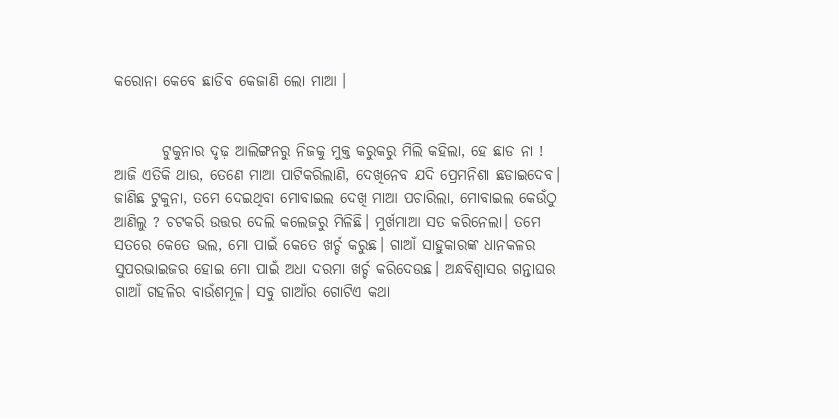କରୋନା କେବେ ଛାଡିବ କେଜାଣି ଲୋ ମାଆ ।


        ଟୁକୁନାର ଦୃଢ଼ ଆଲିଙ୍ଗନରୁ ନିଜକୁ ମୁକ୍ତ କରୁକରୁ ମିଲି କହିଲା, ହେ ଛାଡ ନା ! ଆଜି ଏତିକି ଥାଉ, ତେଣେ ମାଆ ପାଟିକରିଲାଣି, ଦେଖିନେବ ଯଦି ପ୍ରେମନିଶା ଛଡାଇଦେବ। ଜାଣିଛ ଟୁକୁନା, ତମେ ଦେଇଥିବା ମୋବାଇଲ ଦେଖି ମାଆ ପଚାରିଲା, ମୋବାଇଲ କେଉଁଠୁ ଆଣିଲୁ ? ଚଟକରି ଉତ୍ତର ଦେଲି କଲେଜରୁ ମିଳିଛି। ମୁର୍ଖମାଆ ସତ କରିନେଲା। ତମେ ସତରେ କେତେ ଭଲ, ମୋ ପାଇଁ କେତେ ଖର୍ଚ୍ଚ କରୁଛ। ଗାଆଁ ସାହୁକାରଙ୍କ ଧାନକଳର ସୁପରଭାଇଜର ହୋଇ ମୋ ପାଇଁ ଅଧା ଦରମା ଖର୍ଚ୍ଚ କରିଦେଉଛ। ଅନ୍ଧବିଶ୍ୱାସର ଗନ୍ତାଘର ଗାଆଁ ଗହଳିର ବାଉଁଶମୂଳ। ସବୁ ଗାଆଁର ଗୋଟିଏ କଥା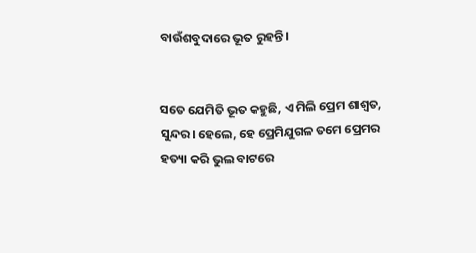ବାଉଁଶବୁଦାରେ ଭୂତ ରୁହନ୍ତି।


ସତେ ଯେମିତି ଭୂତ କହୁଛି, ଏ ମିଲି ପ୍ରେମ ଶାଶ୍ୱତ, ସୁନ୍ଦର। ହେଲେ, ହେ ପ୍ରେମିଯୁଗଳ ତମେ ପ୍ରେମର ହତ୍ୟା କରି ଭୁଲ ବାଟରେ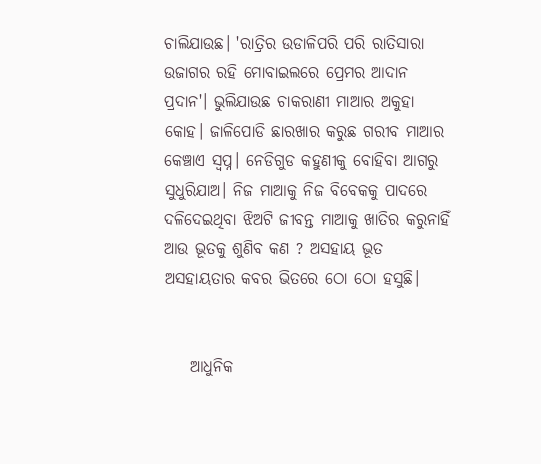ଚାଲିଯାଉଛ। 'ରାତ୍ରିର ଉଡାଳିପରି ପରି ରାତିସାରା ଉଜାଗର ରହି ମୋବାଇଲରେ ପ୍ରେମର ଆଦାନ ପ୍ରଦାନ'। ଭୁଲିଯାଉଛ ଚାକରାଣୀ ମାଆର ଅକୁହା କୋହ। ଜାଳିପୋଡି ଛାରଖାର କରୁଛ ଗରୀବ ମାଆର କେଞ୍ଚାଏ ସ୍ୱପ୍ନ। ନେଡିଗୁଡ କହୁଣୀକୁ ବୋହିବା ଆଗରୁ ସୁଧୁରିଯାଅ। ନିଜ ମାଆକୁ ନିଜ ବିବେକକୁ ପାଦରେ ଦଳିଦେଇଥିବା ଝିଅଟି ଜୀବନ୍ତ ମାଆକୁ ଖାତିର କରୁନାହିଁ ଆଉ ଭୂତକୁ ଶୁଣିବ କଣ ? ଅସହାୟ ଭୂତ ଅସହାୟତାର କବର ଭିତରେ ଠୋ ଠୋ ହସୁଛି।


    ଆଧୁନିକ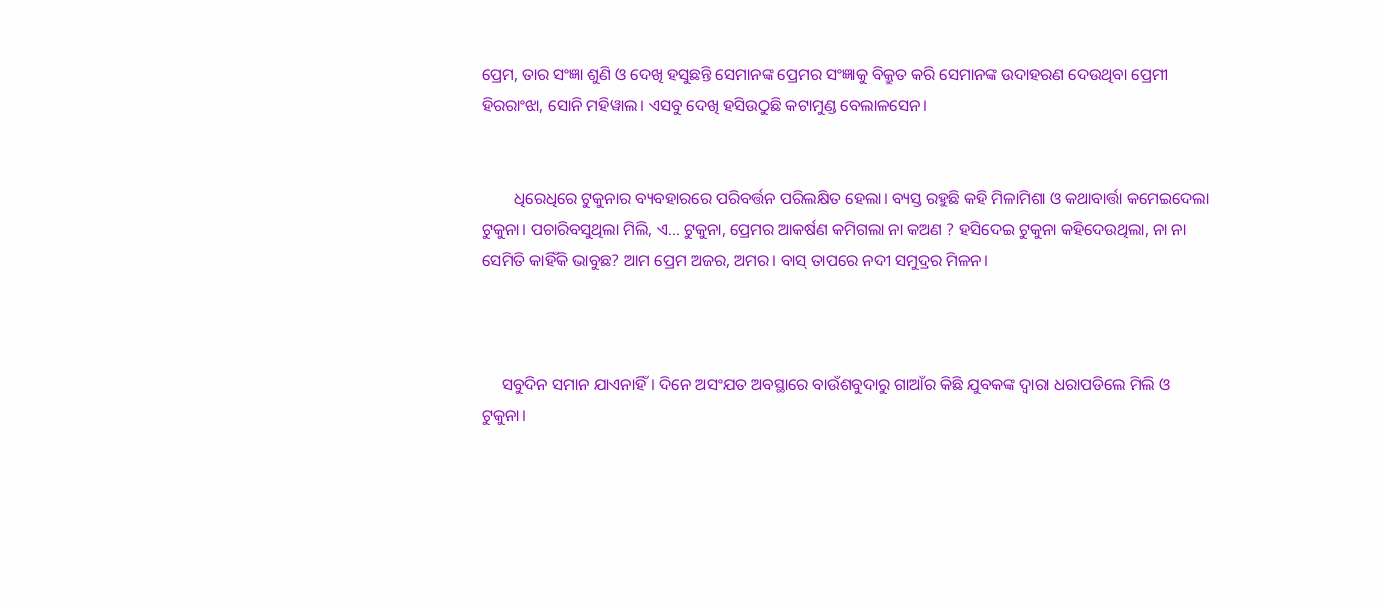ପ୍ରେମ, ତାର ସଂଜ୍ଞା ଶୁଣି ଓ ଦେଖି ହସୁଛନ୍ତି ସେମାନଙ୍କ ପ୍ରେମର ସଂଜ୍ଞାକୁ ବିକ୍ରୁତ କରି ସେମାନଙ୍କ ଉଦାହରଣ ଦେଉଥିବା ପ୍ରେମୀ ହିରରାଂଝା, ସୋନି ମହିୱାଲ। ଏସବୁ ଦେଖି ହସିଉଠୁଛି କଟାମୁଣ୍ଡ ବେଲାଳସେନ।


        ଧିରେଧିରେ ଟୁକୁନାର ବ୍ୟବହାରରେ ପରିବର୍ତ୍ତନ ପରିଲକ୍ଷିତ ହେଲା। ବ୍ୟସ୍ତ ରହୁଛି କହି ମିଳାମିଶା ଓ କଥାବାର୍ତ୍ତା କମେଇଦେଲା ଟୁକୁନା। ପଚାରିବସୁଥିଲା ମିଲି, ଏ... ଟୁକୁନା, ପ୍ରେମର ଆକର୍ଷଣ କମିଗଲା ନା କଅଣ ? ହସିଦେଇ ଟୁକୁନା କହିଦେଉଥିଲା, ନା ନା ସେମିତି କାହିଁକି ଭାବୁଛ? ଆମ ପ୍ରେମ ଅଜର, ଅମର। ବାସ୍ ତାପରେ ନଦୀ ସମୁଦ୍ରର ମିଳନ।



     ସବୁଦିନ ସମାନ ଯାଏନାହିଁ। ଦିନେ ଅସଂଯତ ଅବସ୍ଥାରେ ବାଉଁଶବୁଦାରୁ ଗାଆଁର କିଛି ଯୁବକଙ୍କ ଦ୍ୱାରା ଧରାପଡିଲେ ମିଲି ଓ ଟୁକୁନା।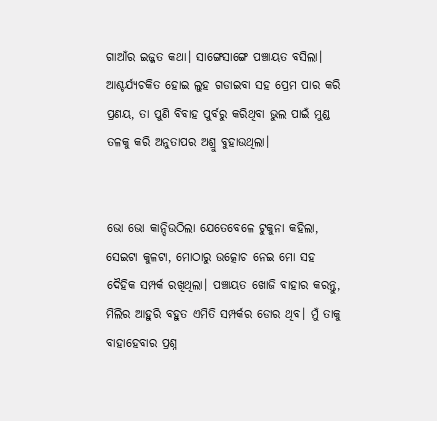ଗାଆଁର ଇଜ୍ଜତ କଥା। ସାଙ୍ଗେସାଙ୍ଗେ ପଞ୍ଚାୟତ ବସିଲା। ଆଶ୍ଚର୍ଯ୍ୟଚକିତ ହୋଇ ଲୁହ ଗଡାଇବା ସହ ପ୍ରେମ ପାର କରି ପ୍ରଣୟ, ତା ପୁଣି ବିବାହ ପୁର୍ବରୁ କରିଥିବା ଭୁଲ ପାଇଁ ମୁଣ୍ଡ ତଳକୁ କରି ଅନୁତାପର ଅଶ୍ରୁ ବୁହାଉଥିଲା।


ଭୋ ଭୋ କାନ୍ଦିଉଠିଲା ଯେତେବେଳେ ଟୁକୁନା କହିଲା, ସେଇଟା କୁଳଟା, ମୋଠାରୁ ଉତ୍କୋଚ ନେଇ ମୋ ସହ ଦୈହିକ ସମ୍ପର୍କ ରଖିଥିଲା। ପଞ୍ଚାୟତ ଖୋଜି ବାହାର କରନ୍ତୁ, ମିଲିର ଆହୁରି ବହୁତ ଏମିତି ସମ୍ପର୍କର ଡୋର ଥିବ। ମୁଁ ତାକୁ ବାହାହେବାର ପ୍ରଶ୍ନ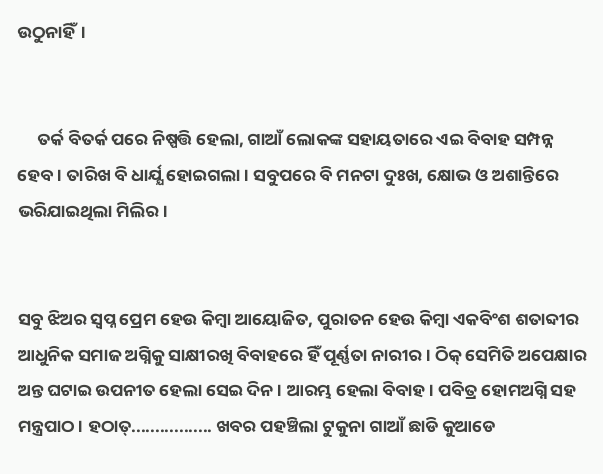ଉଠୁନାହିଁ।


     ତର୍କ ବିତର୍କ ପରେ ନିଷ୍ପତ୍ତି ହେଲା, ଗାଆଁ ଲୋକଙ୍କ ସହାୟତାରେ ଏଇ ବିବାହ ସମ୍ପନ୍ନ ହେବ। ତାରିଖ ବି ଧାର୍ଯ୍ଯ ହୋଇଗଲା। ସବୁପରେ ବି ମନଟା ଦୁଃଖ, କ୍ଷୋଭ ଓ ଅଶାନ୍ତିରେ ଭରିଯାଇଥିଲା ମିଲିର।


ସବୁ ଝିଅର ସ୍ୱପ୍ନ ପ୍ରେମ ହେଉ କିମ୍ୱା ଆୟୋଜିତ, ପୁରାତନ ହେଉ କିମ୍ୱା ଏକବିଂଶ ଶତାବ୍ଦୀର ଆଧୁନିକ ସମାଜ ଅଗ୍ନିକୁ ସାକ୍ଷୀରଖି ବିବାହରେ ହିଁ ପୂର୍ଣ୍ଣତା ନାରୀର। ଠିକ୍ ସେମିତି ଅପେକ୍ଷାର ଅନ୍ତ ଘଟାଇ ଉପନୀତ ହେଲା ସେଇ ଦିନ। ଆରମ୍ଭ ହେଲା ବିବାହ। ପବିତ୍ର ହୋମଅଗ୍ନି ସହ ମନ୍ତ୍ରପାଠ। ହଠାତ୍................. ଖବର ପହଞ୍ଚିଲା ଟୁକୁନା ଗାଆଁ ଛାଡି କୁଆଡେ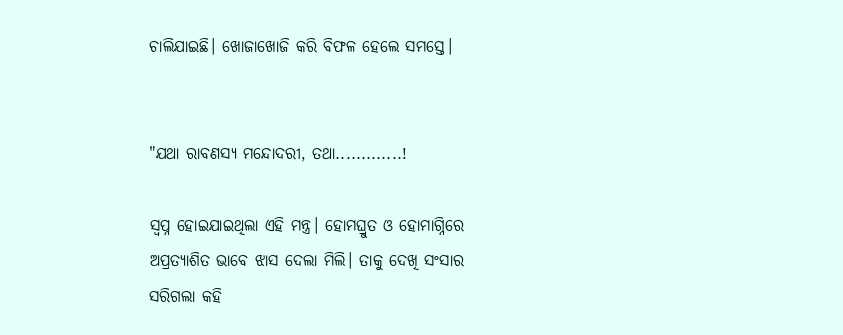ଚାଲିଯାଇଛି। ଖୋଜାଖୋଜି କରି ବିଫଳ ହେଲେ ସମସ୍ତେ।


"ଯଥା ରାବଣସ୍ୟ ମନ୍ଦୋଦରୀ, ତଥା.............!

ସ୍ୱପ୍ନ ହୋଇଯାଇଥିଲା ଏହି ମନ୍ତ୍ର। ହୋମଘ୍ରୁତ ଓ ହୋମାଗ୍ନିରେ ଅପ୍ରତ୍ୟାଶିତ ଭାବେ ଝାସ ଦେଲା ମିଲି। ତାକୁ ଦେଖି ସଂସାର ସରିଗଲା କହି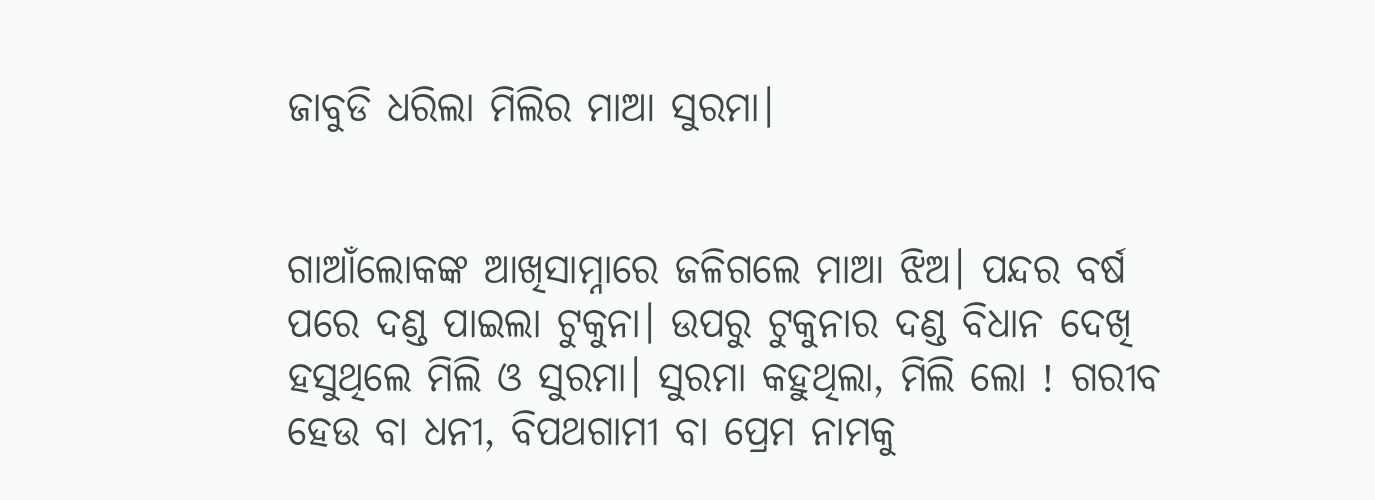ଜାବୁଡି ଧରିଲା ମିଲିର ମାଆ ସୁରମା।


ଗାଆଁଲୋକଙ୍କ ଆଖିସାମ୍ନାରେ ଜଳିଗଲେ ମାଆ ଝିଅ। ପନ୍ଦର ବର୍ଷ ପରେ ଦଣ୍ଡ ପାଇଲା ଟୁକୁନା। ଉପରୁ ଟୁକୁନାର ଦଣ୍ଡ ବିଧାନ ଦେଖି ହସୁଥିଲେ ମିଲି ଓ ସୁରମା। ସୁରମା କହୁଥିଲା, ମିଲି ଲୋ ! ଗରୀବ ହେଉ ବା ଧନୀ, ବିପଥଗାମୀ ବା ପ୍ରେମ ନାମକୁ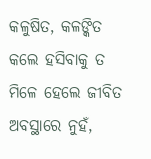କଳୁଷିତ, କଳଙ୍କିତ କଲେ ହସିବାକୁ ତ ମିଳେ ହେଲେ ଜୀବିତ ଅବସ୍ଥାରେ ନୁହଁ,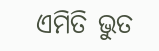ଏମିତି ଭୁତ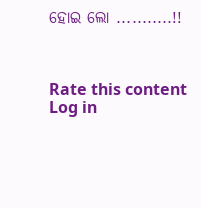ହୋଇ ଲୋ ...........!!



Rate this content
Log in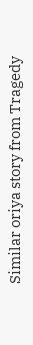Similar oriya story from Tragedy